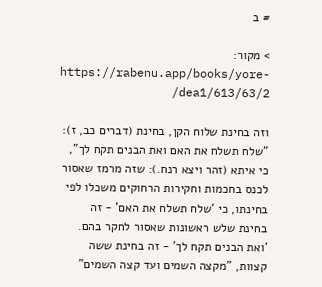# ב

> מקור: https://rabenu.app/books/yore-dea1/613/63/2/

וזה בחינת שלוח הקן, בחינת (דברים כב, ז): "שלח תשלח את האם ואת הבנים תקח לך", כי איתא (זהר ויצא רנח.): שזה מרמז שאסור לכנס בחכמות וחקירות הרחוקים משכלו לפי בחינתו, כי 'שלח תשלח את האם' - זה בחינת שלש ראשונות שאסור לחקר בהם. 'ואת הבנים תקח לך' - זה בחינת ששה קצוות, "מקצה השמים ועד קצה השמים"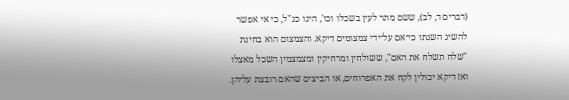(דברים ד, לב), ששם מתר לעין בשכלו וכו', הינו כנ"ל, כי אי אפשר להשיג השגתו כי־אם על־ידי צמצומים דיקא. והצמצום הוא בחינת "שלח תשלח את האם", ששולחין ומרחיקין ומצמצמין השכל מאצלו ואז דיקא יכולין לקח את האפרוחים, או הביצים שהאם רובצת עליהן.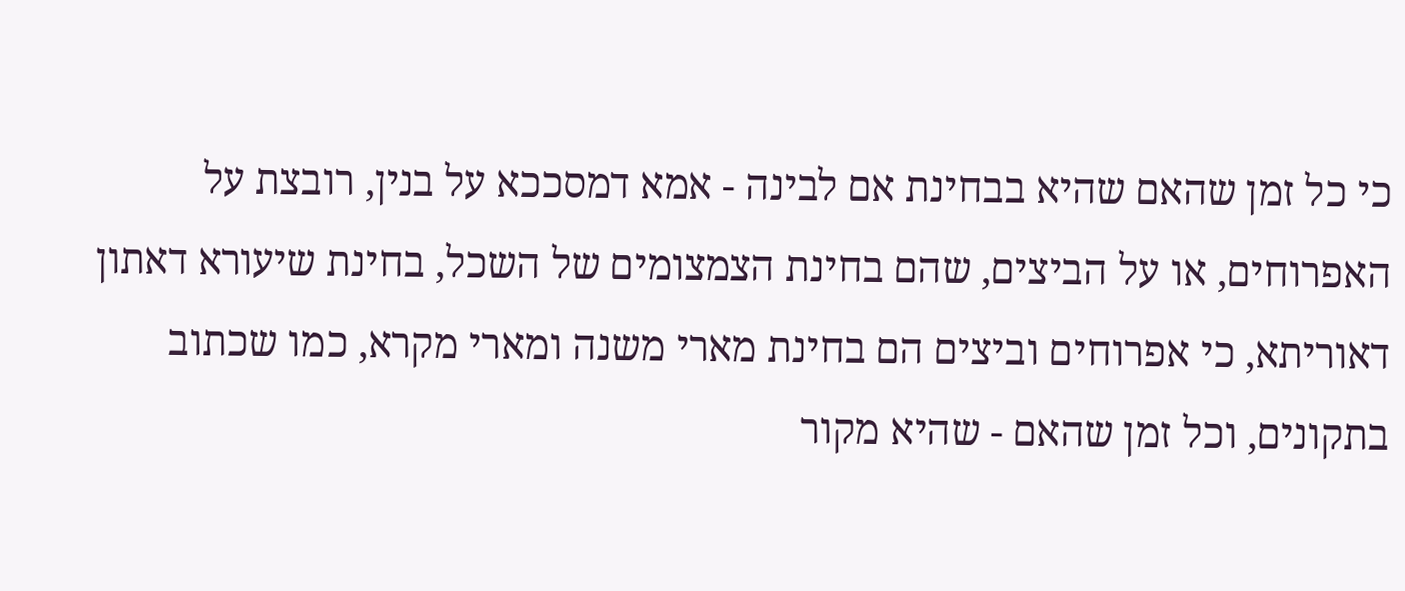כי כל זמן שהאם שהיא בבחינת אם לבינה - אמא דמסככא על בנין, רובצת על האפרוחים, או על הביצים, שהם בחינת הצמצומים של השכל, בחינת שיעורא דאתון דאוריתא, כי אפרוחים וביצים הם בחינת מארי משנה ומארי מקרא, כמו שכתוב בתקונים, וכל זמן שהאם - שהיא מקור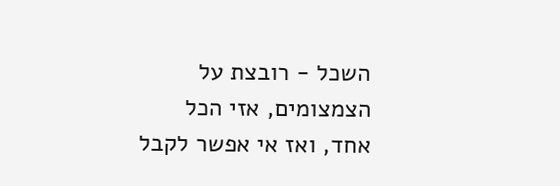השכל - רובצת על הצמצומים, אזי הכל אחד, ואז אי אפשר לקבל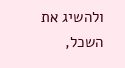ולהשיג את השכל,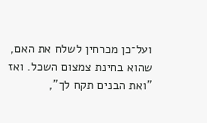ועל־כן מכרחין לשלח את האם, שהוא בחינת צמצום השכל. ואז "ואת הבנים תקח לך",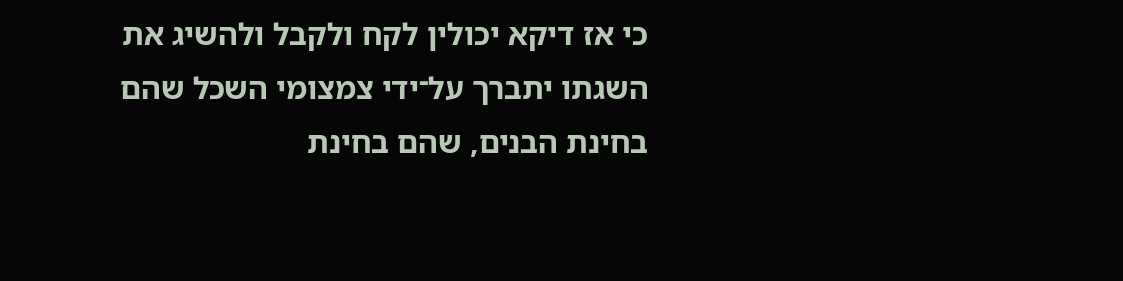כי אז דיקא יכולין לקח ולקבל ולהשיג את השגתו יתברך על־ידי צמצומי השכל שהם בחינת הבנים, שהם בחינת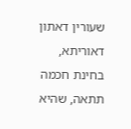שעורין דאתון דאוריתא, בחינת חכמה תתאה, שהיא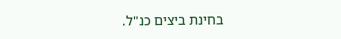בחינת ביצים כנ"ל.